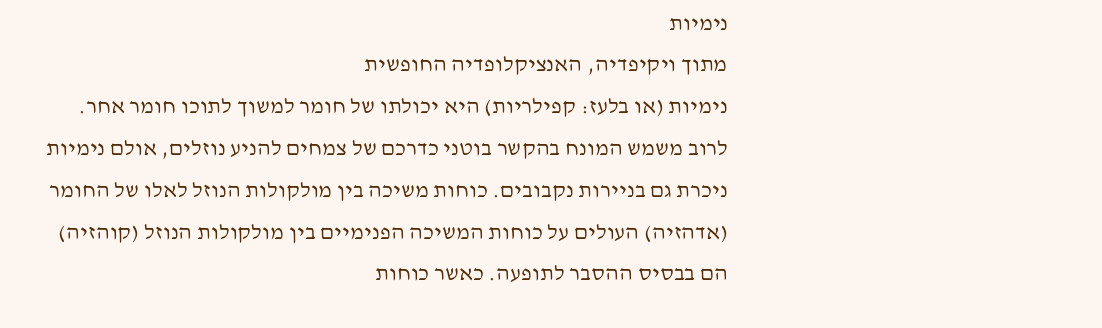נימיות
מתוך ויקיפדיה, האנציקלופדיה החופשית
נימיות (או בלעז: קפילריות) היא יכולתו של חומר למשוך לתוכו חומר אחר. לרוב משמש המונח בהקשר בוטני כדרכם של צמחים להניע נוזלים, אולם נימיות ניכרת גם בניירות נקבובים. כוחות משיכה בין מולקולות הנוזל לאלו של החומר (אדהזיה) העולים על כוחות המשיכה הפנימיים בין מולקולות הנוזל (קוהזיה) הם בבסיס ההסבר לתופעה. כאשר כוחות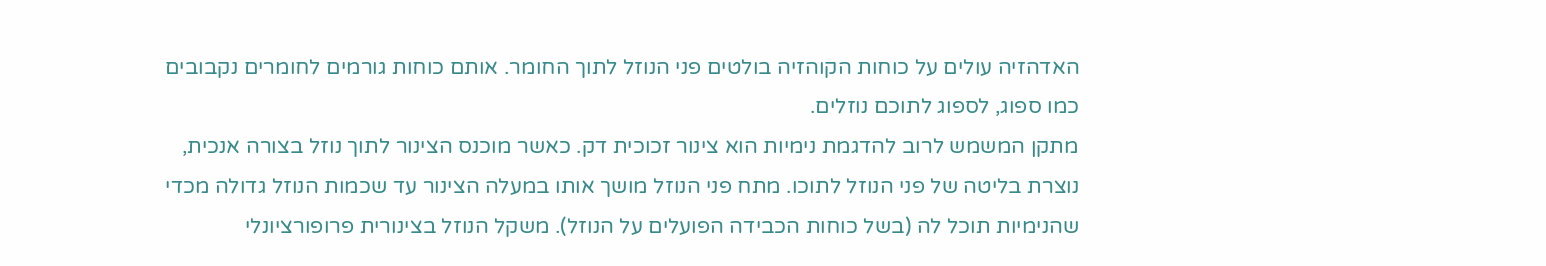האדהזיה עולים על כוחות הקוהזיה בולטים פני הנוזל לתוך החומר. אותם כוחות גורמים לחומרים נקבובים כמו ספוג, לספוג לתוכם נוזלים.
מתקן המשמש לרוב להדגמת נימיות הוא צינור זכוכית דק. כאשר מוכנס הצינור לתוך נוזל בצורה אנכית, נוצרת בליטה של פני הנוזל לתוכו. מתח פני הנוזל מושך אותו במעלה הצינור עד שכמות הנוזל גדולה מכדי שהנימיות תוכל לה (בשל כוחות הכבידה הפועלים על הנוזל). משקל הנוזל בצינורית פרופורציונלי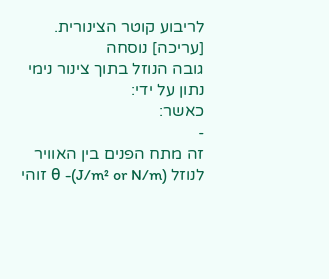לריבוע קוטר הצינורית.
[עריכה] נוסחה
גובה הנוזל בתוך צינור נימי נתון על ידי:
כאשר:
-
זה מתח הפנים בין האוויר לנוזל (J/m² or N/m)- θ זוהי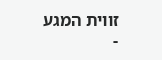זווית המגע
-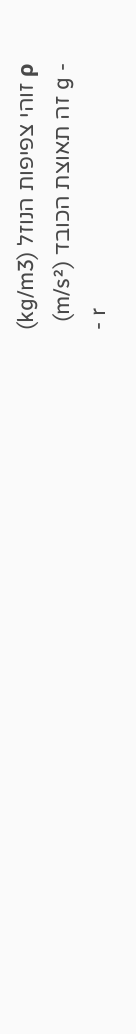ρ זוהי צפיפות הנוזל (kg/m3)
- g זה תאוצת הכובד (m/s²)
- r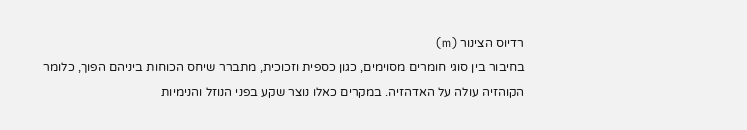רדיוס הצינור (m)
בחיבור בין סוגי חומרים מסוימים, כגון כספית וזכוכית, מתברר שיחס הכוחות ביניהם הפוך, כלומר הקוהזיה עולה על האדהזיה. במקרים כאלו נוצר שקע בפני הנוזל והנימיות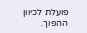פועלת לכיוון ההפוך.